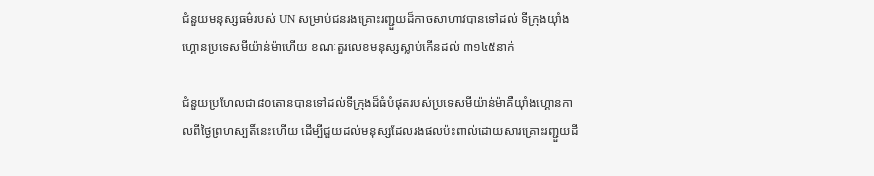ជំនួយមនុស្សធម៌របស់ UN សម្រាប់ជនរងគ្រោះរញ្ជួយដ៏កាចសាហាវបានទៅដល់ ទីក្រុងយ៉ាំងហ្គោនប្រទេសមីយ៉ាន់ម៉ាហើយ ខណៈតួរលេខមនុស្សស្លាប់កើនដល់ ៣១៤៥នាក់

ជំនួយប្រហែលជា៨០តោនបានទៅដល់ទីក្រុងដ៏ធំបំផុតរបស់ប្រទេសមីយ៉ាន់ម៉ាគឺយ៉ាំងហ្គោនកាលពីថ្ងៃព្រហស្បតិ៍នេះហើយ ដើម្បីជួយដល់មនុស្សដែលរងផលប៉ះពាល់ដោយសារគ្រោះរញ្ជួយដី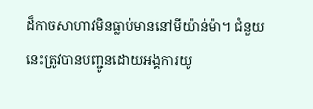ដ៏កាចសាហាវមិនធ្លាប់មាននៅមីយ៉ាន់ម៉ា។ ជំនួយនេះត្រូវបានបញ្ជូនដោយអង្គការយូ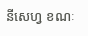នីសេហ្វ ខណៈ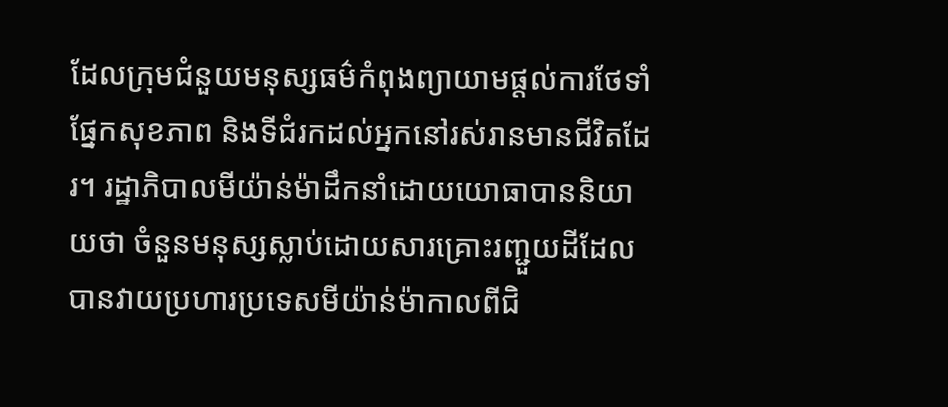ដែលក្រុមជំនួយមនុស្សធម៌កំពុងព្យាយាមផ្តល់ការថែទាំផ្នែកសុខភាព និងទីជំរកដល់អ្នកនៅរស់រានមានជីវិតដែរ។ រដ្ឋាភិបាលមីយ៉ាន់ម៉ាដឹកនាំដោយយោធាបាននិយាយថា ចំនួនមនុស្សស្លាប់ដោយសារគ្រោះរញ្ជួយដីដែលបានវាយប្រហារប្រទេសមីយ៉ាន់ម៉ាកាលពីជិ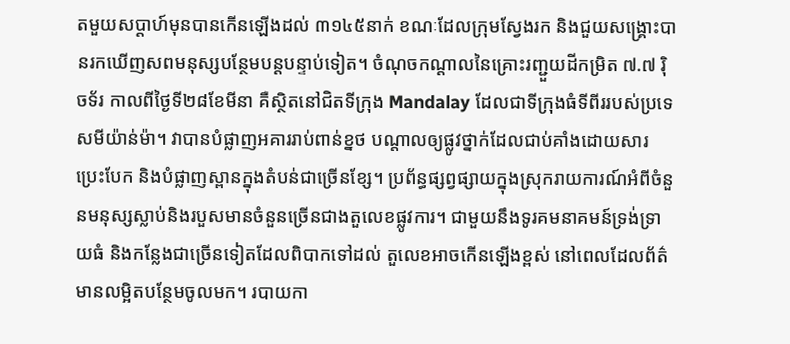តមួយសប្តាហ៍មុនបានកើនឡើងដល់ ៣១៤៥នាក់ ខណៈដែលក្រុមស្វែងរក និងជួយសង្គ្រោះបានរកឃើញសពមនុស្សបន្ថែមបន្តបន្ទាប់ទៀត។ ចំណុចកណ្តាលនៃគ្រោះរញ្ជួយដីកម្រិត ៧.៧ រ៉ិចទ័រ កាលពីថ្ងៃទី២៨ខែមីនា គឺស្ថិតនៅជិតទីក្រុង Mandalay ដែលជាទីក្រុងធំទីពីររបស់ប្រទេសមីយ៉ាន់ម៉ា។ វាបានបំផ្លាញអគាររាប់ពាន់ខ្នថ បណ្តាលឲ្យផ្លូវថ្នាក់ដែលជាប់គាំងដោយសារប្រេះបែក និងបំផ្លាញស្ពានក្នុងតំបន់ជាច្រើនខ្សែ។ ប្រព័ន្ធផ្សព្វផ្សាយក្នុងស្រុករាយការណ៍អំពីចំនួនមនុស្សស្លាប់និងរបួសមានចំនួនច្រើនជាងតួលេខផ្លូវការ។ ជាមួយនឹងទូរគមនាគមន៍ទ្រង់ទ្រាយធំ និងកន្លែងជាច្រើនទៀតដែលពិបាកទៅដល់ តួលេខអាចកើនឡើងខ្ពស់ នៅពេលដែលព័ត៌មានលម្អិតបន្ថែមចូលមក។ របាយកា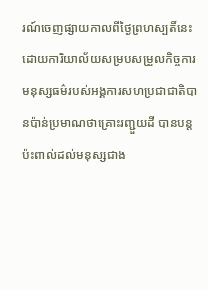រណ៍ចេញផ្សាយកាលពីថ្ងៃព្រហស្បតិ៍នេះដោយការិយាល័យសម្របសម្រួលកិច្ចការមនុស្សធម៌របស់អង្គការសហប្រជាជាតិបានប៉ាន់ប្រមាណថាគ្រោះរញ្ជួយដី បានបន្តប៉ះពាល់ដល់មនុស្សជាង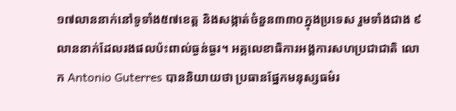១៧លាននាក់នៅទូទាំង៥៧ខេត្ត និងសង្កាត់ចំនួន៣៣០ក្នុងប្រទេស រួមទាំងជាង ៩ លាននាក់ដែលរងផលប៉ះពាល់ធ្ងន់ធ្ងរ។ អគ្គលេខាធិការអង្គការសហប្រជាជាតិ លោក Antonio Guterres បាននិយាយថា ប្រធានផ្នែកមនុស្សធម៌រ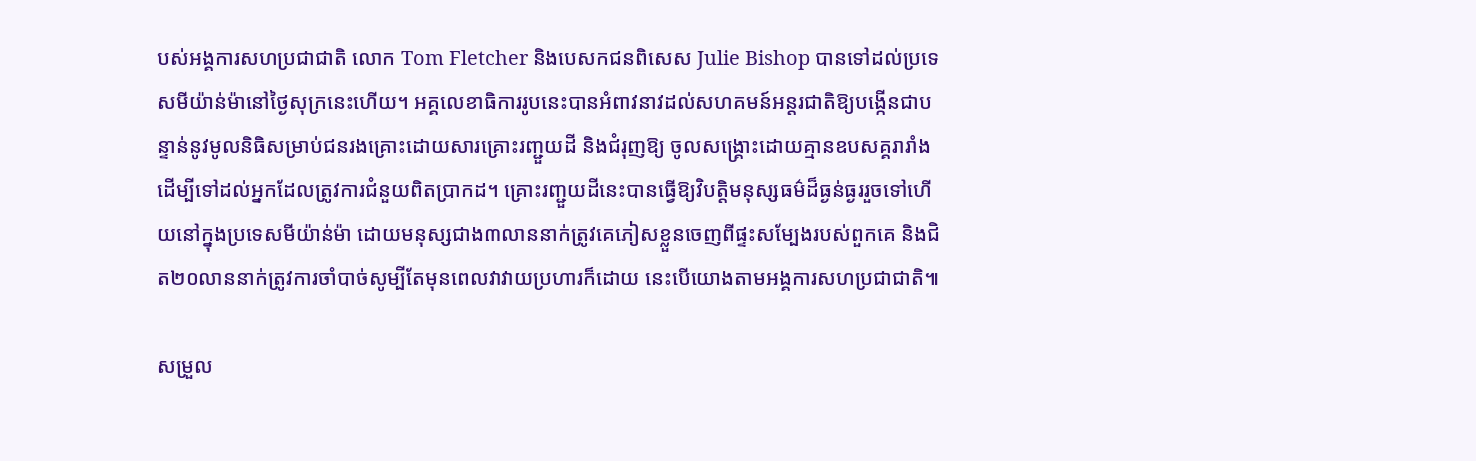បស់អង្គការសហប្រជាជាតិ លោក Tom Fletcher និងបេសកជនពិសេស Julie Bishop បានទៅដល់ប្រទេសមីយ៉ាន់ម៉ានៅថ្ងៃសុក្រនេះហើយ។ អគ្គលេខាធិការរូបនេះបានអំពាវនាវដល់សហគមន៍អន្តរជាតិឱ្យបង្កើនជាបន្ទាន់នូវមូលនិធិសម្រាប់ជនរងគ្រោះដោយសារគ្រោះរញ្ជួយដី និងជំរុញឱ្យ ចូលសង្រ្គោះដោយគ្មានឧបសគ្គរារាំង ដើម្បីទៅដល់អ្នកដែលត្រូវការជំនួយពិតប្រាកដ។ គ្រោះរញ្ជួយដីនេះបានធ្វើឱ្យវិបត្តិមនុស្សធម៌ដ៏ធ្ងន់ធ្ងររួចទៅហើយនៅក្នុងប្រទេសមីយ៉ាន់ម៉ា ដោយមនុស្សជាង៣លាននាក់ត្រូវគេភៀសខ្លួនចេញពីផ្ទះសម្បែងរបស់ពួកគេ និងជិត២០លាននាក់ត្រូវការចាំបាច់សូម្បីតែមុនពេលវាវាយប្រហារក៏ដោយ នេះបើយោងតាមអង្គការសហប្រជាជាតិ៕

សម្រួល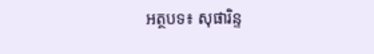អត្ថបទ៖ សុផារិន្ទ